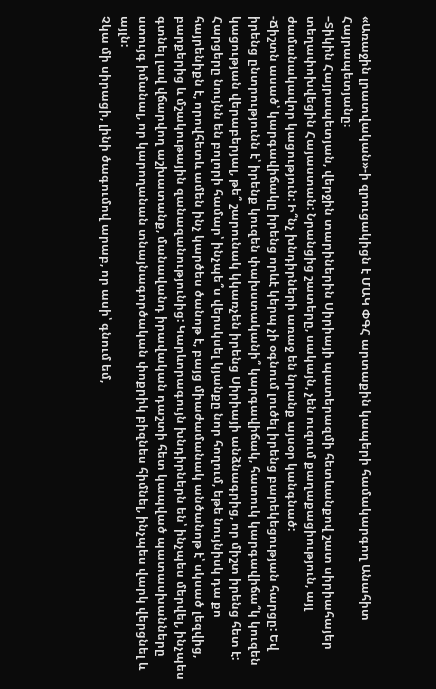«Առաջին լրատվական»-ի զրուցակիցն է ՄԱԿ ՓԳՀ արտաքին կապերի համակարգող Անահիտ Հայրապետյանը։
–Տիկին Հայրապետյան, վերջին տարիներին Սիրիայի պատերազմի հետևանքով շատ սիրիահայեր տեղափոխվեցին Հայաստան: Նրանցից շատերը, սակայն, չեն ուզում քաղաքացիություն, այլ ժամանակավոր կացություն: Ի՞նչ խնդիրների առաջ են նրանք այսօր կանգնած:
-Ճիշտն ասած՝ կարգավիճակը իրենց որևէ կերպ չի օգնում լուծել իրենց բարեկեցության հարցը: Եվ իրենց ընտրությունն է՝ իրենք կուզեն փախստականի՞ կարգավիճակ, հատուկ կարգավիճա՞կ կուզեն կացության վերաբերյալ, թե՞ շարունակ կկառչեն իրենց Սիրիայի անձնագրից, որ միշտ իրենց հետ է: Հարցերը նույնն են բոլորի համար՝ ինչպե՞ս վերսկսել կյանքը նոր հողում, եթե նույնիսկ դա քո հայրենիքն է, որովհետև ամեն ինչ կարծես ծանոթ է, բայց միաժամանակ անծանոթ է՝ սկսած լեզվից, բարքերից և մշակութային զանազանությունից: Կարևորագույն խնդիրներն են՝ ինչպես մերվել, ինչպես գտնել լավ վճարվող աշխատանք, մանավանդ իրավական դաշտի հետ կապված պատասխանները ստույգ իմանալ, որ կարողանան տնայնագործական փոքրիկ բիզնես հիմնել, ինչպես վարկ վերցնել և այլն:
Չկա մի սիրացի, լինի ծագումով արաբ, որ ասի՝ գնում եմ,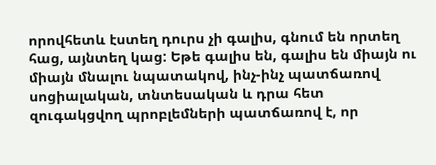որովհետև էստեղ դուրս չի գալիս, գնում են որտեղ հաց, այնտեղ կաց: Եթե գալիս են, գալիս են միայն ու միայն մնալու նպատակով, ինչ-ինչ պատճառով սոցիալական, տնտեսական և դրա հետ զուգակցվող պրոբլեմների պատճառով է, որ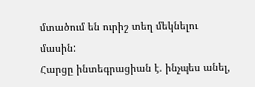մտածում են ուրիշ տեղ մեկնելու մասին:
Հարցը ինտեգրացիան է. ինչպես անել,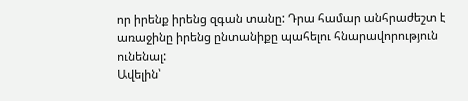որ իրենք իրենց զգան տանը: Դրա համար անհրաժեշտ է առաջինը իրենց ընտանիքը պահելու հնարավորություն ունենալ:
Ավելին՝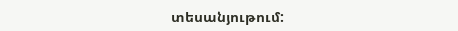տեսանյութում: